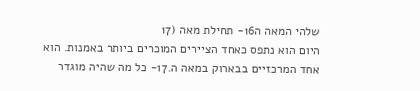שלהי המאה ה16- תחילת מאה (17
היום הוא נתפס כאחד הציירים המוכרים ביותר באמנות. הוא אחד המרכזיים בבארוק במאה ה.17- כל מה שהיה מוגדר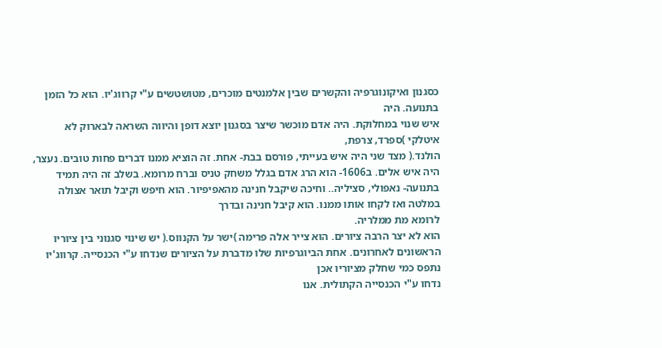כסגנון ואיקונוגרפיה והקשרים שבין אלמנטים מוכרים, מטושטשים ע"י קרווג'יו. הוא כל הזמן בתנועה. היה
איש שנוי במחלוקת. היה אדם מוכשר שיצר בסגנון יוצא דופן והיווה השראה לבארוק לא איטלקי )ספרד, צרפת,
הולנד.( מצד שני היה איש בעייתי, פורסם בבת- אחת. זה הוציא ממנו דברים פחות טובים. נעצר, היה איש אלים. ב1606- הוא הרג אדם בגלל משחק טניס וברח מרומא. בשלב זה היה תמיד בתנועה- נאפולי, סציליה.. וחיכה שיקבל חנינה מהאפיפיור. הוא חיפש וקיבל תואר אצולה במלטה ואז לקחו אותו ממנו. הוא קיבל חנינה ובדרך
לרומא מת ממלריה.
הוא לא יצר הרבה ציורים. הוא צייר אלה פרימה )ישר על הקנווס.( יש שינוי סגנוני בין ציוריו הראשונים לאחרונים. אחת הביוגרפיות שלו מדברת על הציורים שנדחו ע"י הכנסייה. קרווג'יו נתפס כמי שחלק מציוריו אכן
נדחו ע"י הכנסייה הקתולית. אנו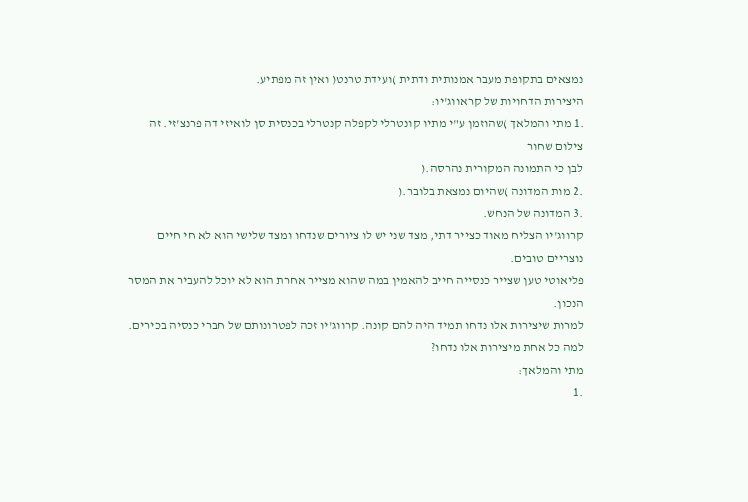נמצאים בתקופת מעבר אמנותית ודתית )ועידת טרנט( ואין זה מפתיע.
היצירות הדחויות של קראווג'יו:
.1 מתי והמלאך )שהוזמן ע"י מתיו קונטרלי לקפלה קנטרלי בכנסית סן לואיזי דה פרנצ'זי. זה צילום שחור
לבן כי התמונה המקורית נהרסה.(
.2 מות המדונה )שהיום נמצאת בלובר.(
.3 המדונה של הנחש.
קרווג'יו הצליח מאוד כצייר דתי, מצד שני יש לו ציורים שנדחו ומצד שלישי הוא לא חי חיים נוצריים טובים.
פליאוטי טען שצייר כנסייה חייב להאמין במה שהוא מצייר אחרת הוא לא יוכל להעביר את המסר הנכון.
למרות שיצירות אלו נדחו תמיד היה להם קונה. קרווג'יו זכה לפטרונותם של חברי כנסיה בכירים.
למה כל אחת מיצירות אלו נדחו?
מתי והמלאך:
.1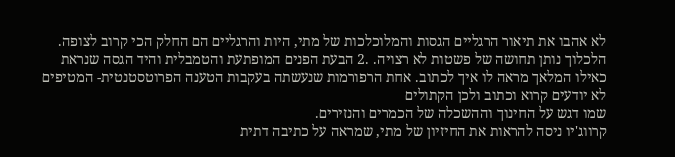לא אהבו את תיאור הרגליים הגסות והמלוכלכות של מתי, היות והרגליים הם החלק הכי קרוב לצופה.
הלכלוך נותן תחושה של פשטות לא רצויה. .2 הבעת הפנים המופתעת והטמבלית והיד הגסה שנראת כאילו המלאך מראה לו איך לכתוב. אחת הרפורמות שנעשתה בעקבות הטענה הפרוטסטנטית- המטיפים לא יודעים קרוא וכתוב ולכן הקתולים
שמו דגש על החינוך וההשכלה של הכמרים והנזירים.
קרווג'יו ניסה להראות את החיזיון של מתי, שמראה על כתיבה דתית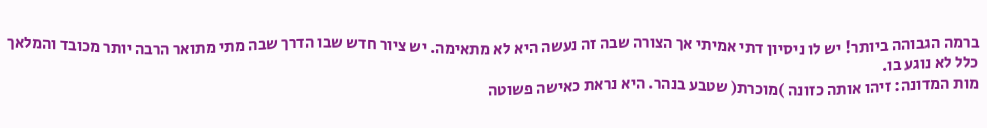ברמה הגבוהה ביותר! יש לו ניסיון דתי אמיתי אך הצורה שבה זה נעשה היא לא מתאימה. יש ציור חדש שבו הדרך שבה מתי מתואר הרבה יותר מכובד והמלאך
כלל לא נוגע בו.
מות המדונה: זיהו אותה כזונה )מוכרת( שטבע בנהר. היא נראת כאישה פשוטה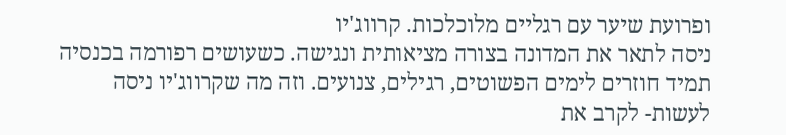ופרועת שיער עם רגליים מלוכלכות. קרווג'יו
ניסה לתאר את המדונה בצורה מציאותית ונגישה. כשעושים רפורמה בכנסיה תמיד חוזרים לימים הפשוטים, רגילים, צנועים. וזה מה שקרווג'יו ניסה לעשות- לקרב את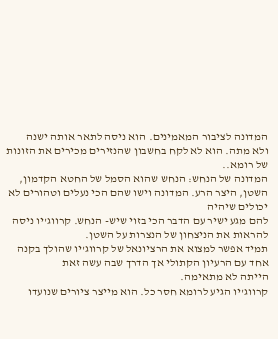המדונה לציבור המאמינים. הוא ניסה לתאר אותה ישנה
ולא מתה. הוא לא לקח בחשבון שהנזירים מכירים את הזונות של רומא..
המדונה של הנחש: הנחש שהוא הסמל של החטא הקדמון, השטן, היצר הרע. המדונה וישו שהם הכי נעלים וטהורים לא יכולים שיהיה
להם מגע ישיר עם הדבר הכי בזוי שיש- הנחש. קרווג'יו ניסה להראות את הניצחון של הנצרות על השטן.
תמיד אפשר למצוא את הרציונאל של קרווג'יו שהולך בקנה אחד עם הרעיון הקתולי אך הדרך שבה עשה זאת
הייתה לא מתאימה.
קרווג'יו הגיע לרומא חסר כל. הוא מייצר ציורים שנועדו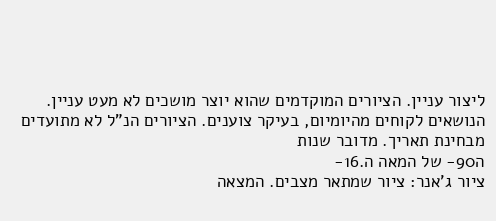ליצור עניין. הציורים המוקדמים שהוא יוצר מושכים לא מעט עניין. הנושאים לקוחים מהיומיום, בעיקר צוענים. הציורים הנ"ל לא מתועדים מבחינת תאריך. מדובר שנות
ה90- של המאה ה.16-
ציור ג'אנר: ציור שמתאר מצבים. המצאה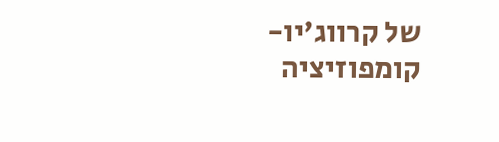של קרווג'יו- קומפוזיציה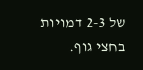של 2-3 דמויות בחצי גוף.